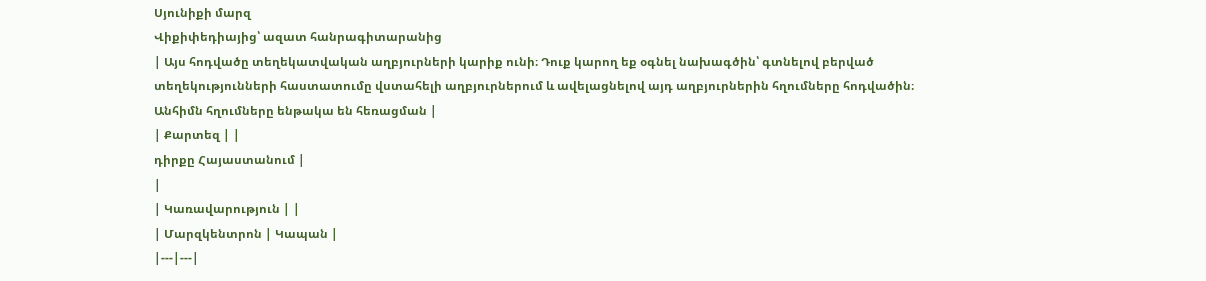Սյունիքի մարզ
Վիքիփեդիայից՝ ազատ հանրագիտարանից
| Այս հոդվածը տեղեկատվական աղբյուրների կարիք ունի։ Դուք կարող եք օգնել նախագծին՝ գտնելով բերված տեղեկությունների հաստատումը վստահելի աղբյուրներում և ավելացնելով այդ աղբյուրներին հղումները հոդվածին։ Անհիմն հղումները ենթակա են հեռացման |
| Քարտեզ | |
դիրքը Հայաստանում |
|
| Կառավարություն | |
| Մարզկենտրոն | Կապան |
|---|---|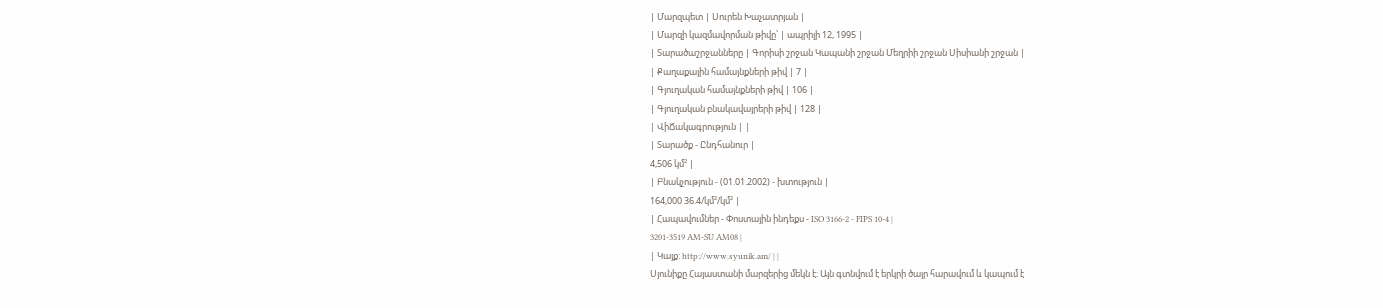| Մարզպետ | Սուրեն Խաչատրյան |
| Մարզի կազմավորման թիվը՝ | ապրիլի 12, 1995 |
| Տարածաշրջանները | Գորիսի շրջան Կապանի շրջան Մեղրիի շրջան Սիսիանի շրջան |
| Քաղաքային համայնքների թիվ | 7 |
| Գյուղական համայնքների թիվ | 106 |
| Գյուղական բնակավայրերի թիվ | 128 |
| ՎիՃակագրություն | |
| Տարածք - Ընդհանուր |
4,506 կմ² |
| Բնակչություն - (01.01.2002) - խտություն |
164,000 36.4/կմ²/կմ² |
| Հապավումներ - Փոստային ինդեքս - ISO 3166-2 - FIPS 10-4 |
3201-3519 AM-SU AM08 |
| Կայք: http://www.syunik.am/ | |
Սյունիքը Հայաստանի մարզերից մեկն է։ Այն գտնվում է երկրի ծայր հարավում և կապում է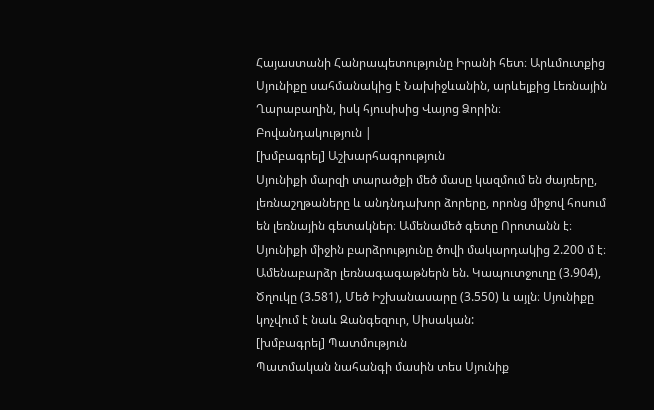Հայաստանի Հանրապետությունը Իրանի հետ։ Արևմուտքից Սյունիքը սահմանակից է Նախիջևանին, արևելքից Լեռնային Ղարաբաղին, իսկ հյուսիսից Վայոց Ձորին։
Բովանդակություն |
[խմբագրել] Աշխարհագրություն
Սյունիքի մարզի տարածքի մեծ մասը կազմում են ժայռերը, լեռնաշղթաները և անդնդախոր ձորերը, որոնց միջով հոսում են լեռնային գետակներ։ Ամենամեծ գետը Որոտանն է։ Սյունիքի միջին բարձրությունը ծովի մակարդակից 2.200 մ է։ Ամենաբարձր լեռնագագաթներն են. Կապուտջուղը (3.904), Ծղուկը (3.581), Մեծ Իշխանասարը (3.550) և այլն։ Սյունիքը կոչվում է նաև Զանգեզուր, Սիսական:
[խմբագրել] Պատմություն
Պատմական նահանգի մասին տես Սյունիք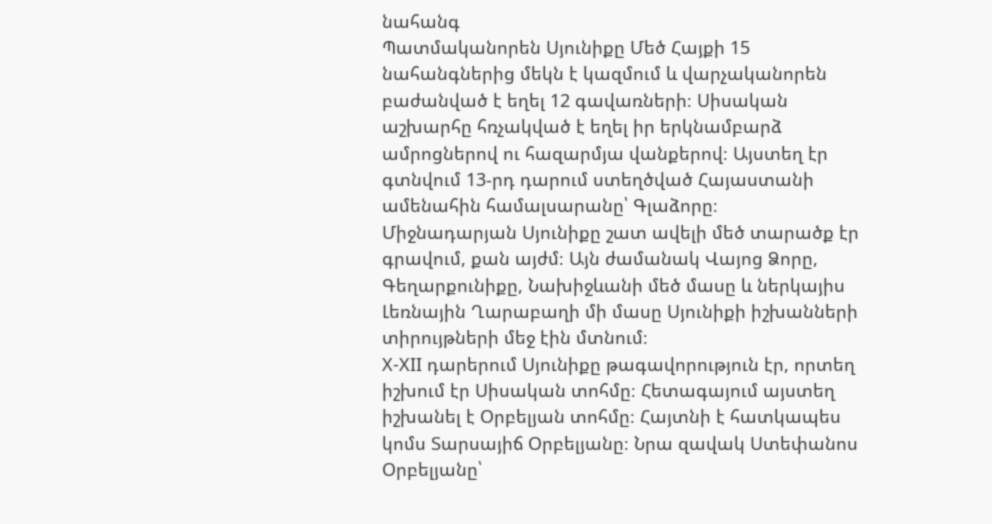նահանգ
Պատմականորեն Սյունիքը Մեծ Հայքի 15 նահանգներից մեկն է կազմում և վարչականորեն բաժանված է եղել 12 գավառների։ Սիսական աշխարհը հռչակված է եղել իր երկնամբարձ ամրոցներով ու հազարմյա վանքերով։ Այստեղ էր գտնվում 13-րդ դարում ստեղծված Հայաստանի ամենահին համալսարանը՝ Գլաձորը։
Միջնադարյան Սյունիքը շատ ավելի մեծ տարածք էր գրավում, քան այժմ։ Այն ժամանակ Վայոց Ձորը, Գեղարքունիքը, Նախիջևանի մեծ մասը և ներկայիս Լեռնային Ղարաբաղի մի մասը Սյունիքի իշխանների տիրույթների մեջ էին մտնում։
X-XII դարերում Սյունիքը թագավորություն էր, որտեղ իշխում էր Սիսական տոհմը։ Հետագայում այստեղ իշխանել է Օրբելյան տոհմը։ Հայտնի է հատկապես կոմս Տարսայիճ Օրբելյանը։ Նրա զավակ Ստեփանոս Օրբելյանը՝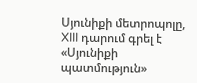Սյունիքի մետրոպոլը, XIII դարում գրել է «Սյունիքի պատմություն»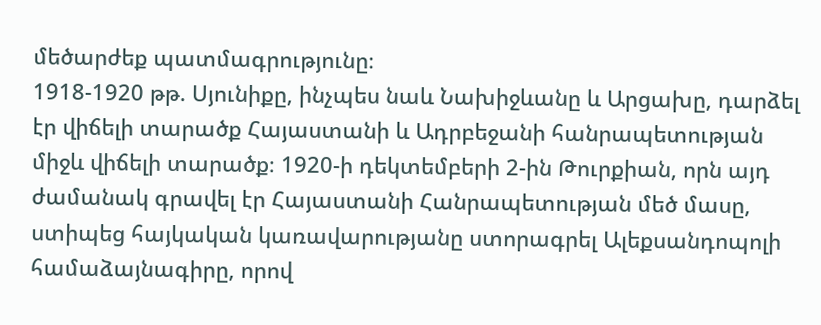մեծարժեք պատմագրությունը։
1918-1920 թթ. Սյունիքը, ինչպես նաև Նախիջևանը և Արցախը, դարձել էր վիճելի տարածք Հայաստանի և Ադրբեջանի հանրապետության միջև վիճելի տարածք։ 1920-ի դեկտեմբերի 2-ին Թուրքիան, որն այդ ժամանակ գրավել էր Հայաստանի Հանրապետության մեծ մասը, ստիպեց հայկական կառավարությանը ստորագրել Ալեքսանդոպոլի համաձայնագիրը, որով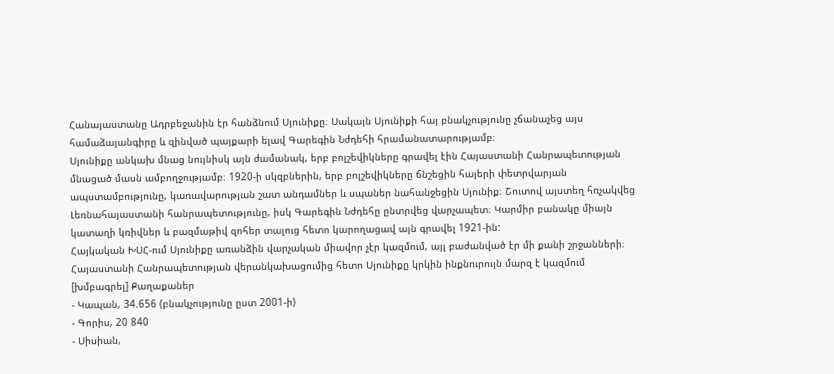Հանայաստանը Ադրբեջանին էր հանձնում Սյունիքը։ Սակայն Սյունիքի հայ բնակչությունը չճանաչեց այս համաձայանգիրը և զինված պայքարի ելավ Գարեգին Նժդեհի հրամանատարությամբ։
Սյունիքը անկախ մնաց նույնիսկ այն ժամանակ, երբ բոլշեվիկները գրավել էին Հայաստանի Հանրապետության մնացած մասն ամբողջությամբ։ 1920-ի սկզբներին, երբ բոլշեվիկները ճնշեցին հայերի փետրվարյան ապստամբությունը, կառավարության շատ անդամներ և սպաներ նահանջեցին Սյունիք։ Շուտով այստեղ հռչակվեց Լեռնահայաստանի հանրապետությունը, իսկ Գարեգին Նժդեհը ընտրվեց վարչապետ։ Կարմիր բանակը միայն կատաղի կռիվներ և բազմաթիվ զոհեր տալուց հետո կարողացավ այն գրավել 1921-ին:
Հայկական ԽՍՀ-ում Սյունիքը առանձին վարչական միավոր չէր կազմում, այլ բաժանված էր մի քանի շրջանների։ Հայաստանի Հանրապետության վերանկախացումից հետո Սյունիքը կրկին ինքնուրույն մարզ է կազմում
[խմբագրել] Քաղաքաներ
- Կապան, 34.656 (բնակչությունը ըստ 2001-ի)
- Գորիս, 20 840
- Սիսիան,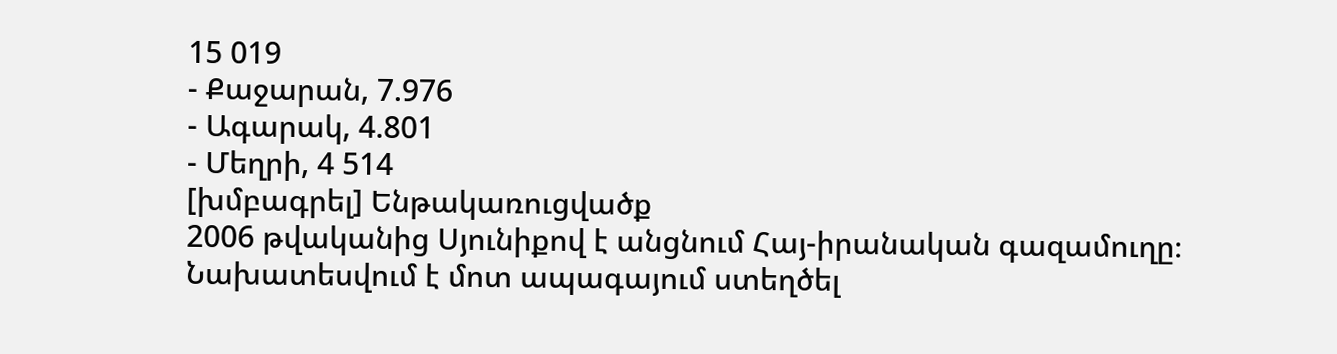15 019
- Քաջարան, 7.976
- Ագարակ, 4.801
- Մեղրի, 4 514
[խմբագրել] Ենթակառուցվածք
2006 թվականից Սյունիքով է անցնում Հայ-իրանական գազամուղը։ Նախատեսվում է մոտ ապագայում ստեղծել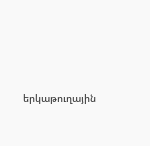երկաթուղային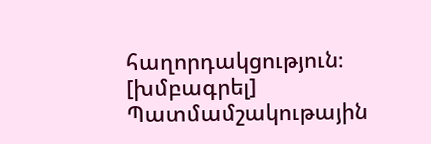հաղորդակցություն։
[խմբագրել] Պատմամշակութային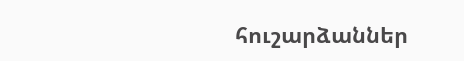հուշարձաններ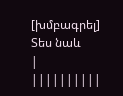[խմբագրել] Տես նաև
|
||||||||||